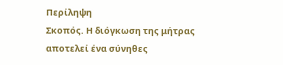Περίληψη
Σκοπός. Η διόγκωση της μήτρας αποτελεί ένα σύνηθες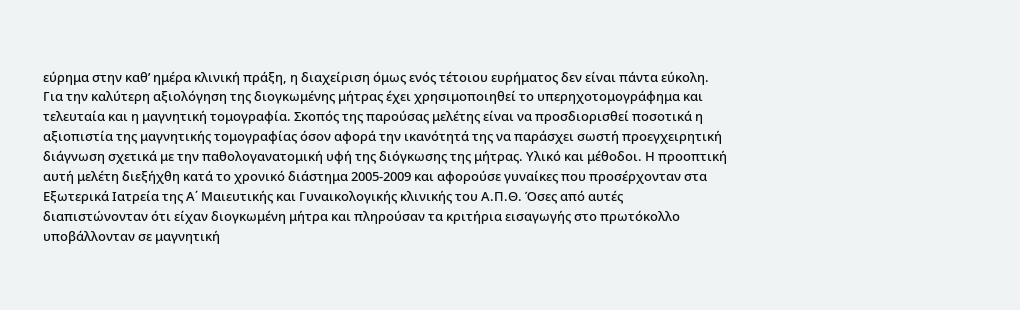εύρημα στην καθ’ ημέρα κλινική πράξη, η διαχείριση όμως ενός τέτοιου ευρήματος δεν είναι πάντα εύκολη. Για την καλύτερη αξιολόγηση της διογκωμένης μήτρας έχει χρησιμοποιηθεί το υπερηχοτομογράφημα και τελευταία και η μαγνητική τομογραφία. Σκοπός της παρούσας μελέτης είναι να προσδιορισθεί ποσοτικά η αξιοπιστία της μαγνητικής τομογραφίας όσον αφορά την ικανότητά της να παράσχει σωστή προεγχειρητική διάγνωση σχετικά με την παθολογανατομική υφή της διόγκωσης της μήτρας. Υλικό και μέθοδοι. Η προοπτική αυτή μελέτη διεξήχθη κατά το χρονικό διάστημα 2005-2009 και αφορούσε γυναίκες που προσέρχονταν στα Εξωτερικά Ιατρεία της Α΄ Μαιευτικής και Γυναικολογικής κλινικής του Α.Π.Θ. Όσες από αυτές διαπιστώνονταν ότι είχαν διογκωμένη μήτρα και πληρούσαν τα κριτήρια εισαγωγής στο πρωτόκολλο υποβάλλονταν σε μαγνητική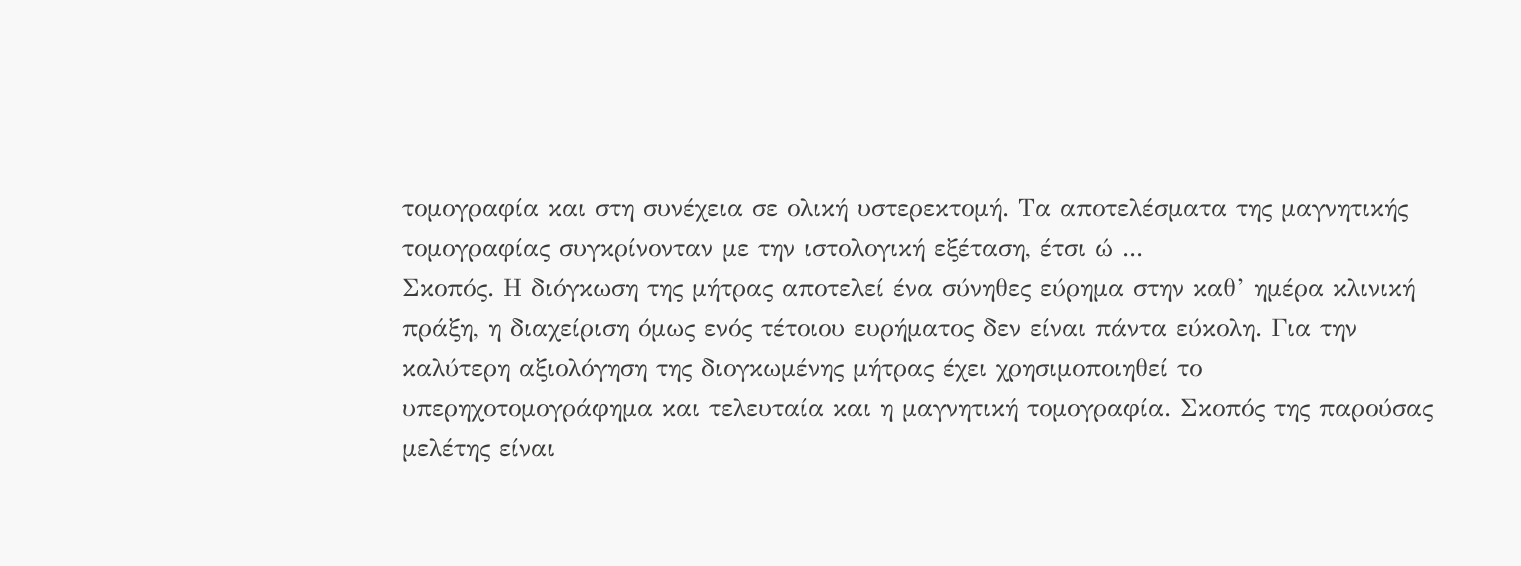τομογραφία και στη συνέχεια σε ολική υστερεκτομή. Τα αποτελέσματα της μαγνητικής τομογραφίας συγκρίνονταν με την ιστολογική εξέταση, έτσι ώ ...
Σκοπός. Η διόγκωση της μήτρας αποτελεί ένα σύνηθες εύρημα στην καθ’ ημέρα κλινική πράξη, η διαχείριση όμως ενός τέτοιου ευρήματος δεν είναι πάντα εύκολη. Για την καλύτερη αξιολόγηση της διογκωμένης μήτρας έχει χρησιμοποιηθεί το υπερηχοτομογράφημα και τελευταία και η μαγνητική τομογραφία. Σκοπός της παρούσας μελέτης είναι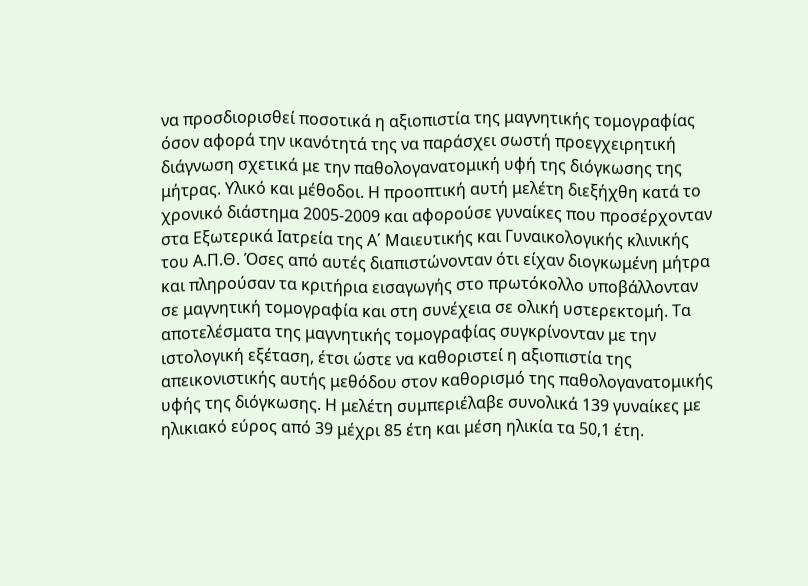να προσδιορισθεί ποσοτικά η αξιοπιστία της μαγνητικής τομογραφίας όσον αφορά την ικανότητά της να παράσχει σωστή προεγχειρητική διάγνωση σχετικά με την παθολογανατομική υφή της διόγκωσης της μήτρας. Υλικό και μέθοδοι. Η προοπτική αυτή μελέτη διεξήχθη κατά το χρονικό διάστημα 2005-2009 και αφορούσε γυναίκες που προσέρχονταν στα Εξωτερικά Ιατρεία της Α΄ Μαιευτικής και Γυναικολογικής κλινικής του Α.Π.Θ. Όσες από αυτές διαπιστώνονταν ότι είχαν διογκωμένη μήτρα και πληρούσαν τα κριτήρια εισαγωγής στο πρωτόκολλο υποβάλλονταν σε μαγνητική τομογραφία και στη συνέχεια σε ολική υστερεκτομή. Τα αποτελέσματα της μαγνητικής τομογραφίας συγκρίνονταν με την ιστολογική εξέταση, έτσι ώστε να καθοριστεί η αξιοπιστία της απεικονιστικής αυτής μεθόδου στον καθορισμό της παθολογανατομικής υφής της διόγκωσης. Η μελέτη συμπεριέλαβε συνολικά 139 γυναίκες με ηλικιακό εύρος από 39 μέχρι 85 έτη και μέση ηλικία τα 50,1 έτη.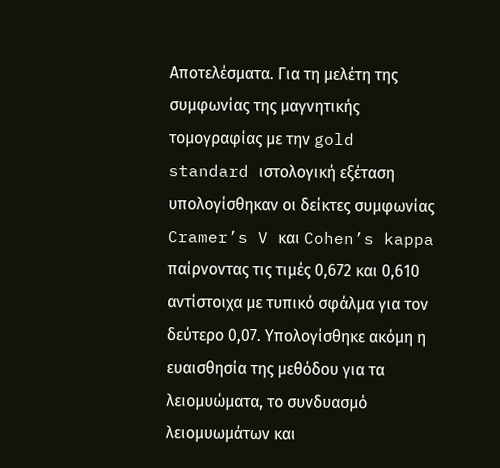Αποτελέσματα. Για τη μελέτη της συμφωνίας της μαγνητικής τομογραφίας με την gold standard ιστολογική εξέταση υπολογίσθηκαν οι δείκτες συμφωνίας Cramer’s V και Cohen’s kappa παίρνοντας τις τιμές 0,672 και 0,610 αντίστοιχα με τυπικό σφάλμα για τον δεύτερο 0,07. Υπολογίσθηκε ακόμη η ευαισθησία της μεθόδου για τα λειομυώματα, το συνδυασμό λειομυωμάτων και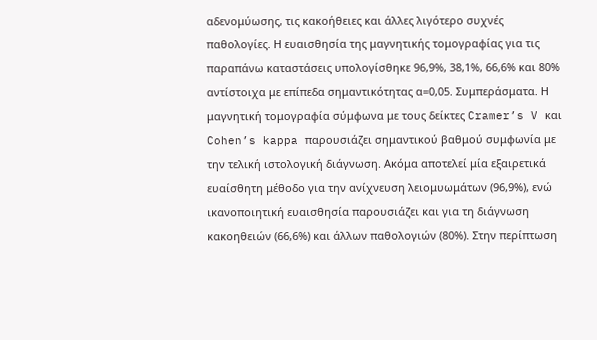αδενομύωσης, τις κακοήθειες και άλλες λιγότερο συχνές παθολογίες. Η ευαισθησία της μαγνητικής τομογραφίας για τις παραπάνω καταστάσεις υπολογίσθηκε 96,9%, 38,1%, 66,6% και 80% αντίστοιχα με επίπεδα σημαντικότητας α=0,05. Συμπεράσματα. Η μαγνητική τομογραφία σύμφωνα με τους δείκτες Cramer’s V και Cohen’s kappa παρουσιάζει σημαντικού βαθμού συμφωνία με την τελική ιστολογική διάγνωση. Ακόμα αποτελεί μία εξαιρετικά ευαίσθητη μέθοδο για την ανίχνευση λειομυωμάτων (96,9%), ενώ ικανοποιητική ευαισθησία παρουσιάζει και για τη διάγνωση κακοηθειών (66,6%) και άλλων παθολογιών (80%). Στην περίπτωση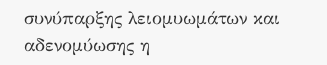συνύπαρξης λειομυωμάτων και αδενομύωσης η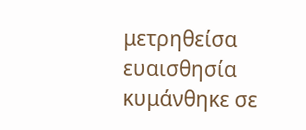μετρηθείσα ευαισθησία κυμάνθηκε σε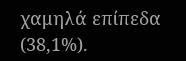χαμηλά επίπεδα (38,1%).